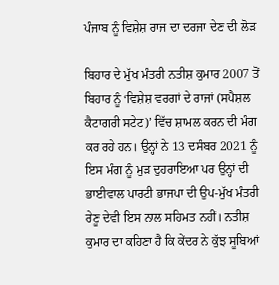ਪੰਜਾਬ ਨੂੰ ਵਿਸ਼ੇਸ਼ ਰਾਜ ਦਾ ਦਰਜਾ ਦੇਣ ਦੀ ਲੋੜ

ਬਿਹਾਰ ਦੇ ਮੁੱਖ ਮੰਤਰੀ ਨਤੀਸ਼ ਕੁਮਾਰ 2007 ਤੋਂ ਬਿਹਾਰ ਨੂੰ ‘ਵਿਸ਼ੇਸ਼ ਵਰਗਾਂ ਦੇ ਰਾਜਾਂ (ਸਪੈਸ਼ਲ ਕੈਟਾਗਰੀ ਸਟੇਟ)’ ਵਿੱਚ ਸ਼ਾਮਲ ਕਰਨ ਦੀ ਮੰਗ ਕਰ ਰਹੇ ਹਨ। ਉਨ੍ਹਾਂ ਨੇ 13 ਦਸੰਬਰ 2021 ਨੂੰ ਇਸ ਮੰਗ ਨੂੰ ਮੁੜ ਦੁਹਰਾਇਆ ਪਰ ਉਨ੍ਹਾਂ ਦੀ ਭਾਈਵਾਲ ਪਾਰਟੀ ਭਾਜਪਾ ਦੀ ਉਪ-ਮੁੱਖ ਮੰਤਰੀ ਰੇਣੂ ਦੇਵੀ ਇਸ ਨਾਲ ਸਹਿਮਤ ਨਹੀਂ। ਨਤੀਸ਼ ਕੁਮਾਰ ਦਾ ਕਹਿਣਾ ਹੈ ਕਿ ਕੇਂਦਰ ਨੇ ਕੁੱਝ ਸੂਬਿਆਂ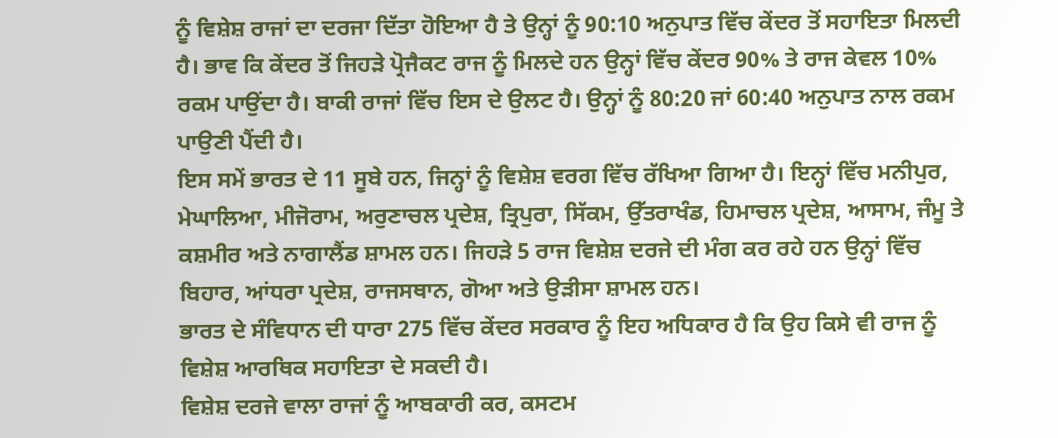ਨੂੰ ਵਿਸ਼ੇਸ਼ ਰਾਜਾਂ ਦਾ ਦਰਜਾ ਦਿੱਤਾ ਹੋਇਆ ਹੈ ਤੇ ਉਨ੍ਹਾਂ ਨੂੰ 90:10 ਅਨੁਪਾਤ ਵਿੱਚ ਕੇਂਦਰ ਤੋਂ ਸਹਾਇਤਾ ਮਿਲਦੀ ਹੈ। ਭਾਵ ਕਿ ਕੇਂਦਰ ਤੋਂ ਜਿਹੜੇ ਪ੍ਰੋਜੈਕਟ ਰਾਜ ਨੂੰ ਮਿਲਦੇ ਹਨ ਉਨ੍ਹਾਂ ਵਿੱਚ ਕੇਂਦਰ 90% ਤੇ ਰਾਜ ਕੇਵਲ 10% ਰਕਮ ਪਾਉਂਦਾ ਹੈ। ਬਾਕੀ ਰਾਜਾਂ ਵਿੱਚ ਇਸ ਦੇ ਉਲਟ ਹੈ। ਉਨ੍ਹਾਂ ਨੂੰ 80:20 ਜਾਂ 60:40 ਅਨੁਪਾਤ ਨਾਲ ਰਕਮ ਪਾਉਣੀ ਪੈਂਦੀ ਹੈ।
ਇਸ ਸਮੇਂ ਭਾਰਤ ਦੇ 11 ਸੂਬੇ ਹਨ, ਜਿਨ੍ਹਾਂ ਨੂੰ ਵਿਸ਼ੇਸ਼ ਵਰਗ ਵਿੱਚ ਰੱਖਿਆ ਗਿਆ ਹੈ। ਇਨ੍ਹਾਂ ਵਿੱਚ ਮਨੀਪੁਰ, ਮੇਘਾਲਿਆ, ਮੀਜੋਰਾਮ, ਅਰੁਣਾਚਲ ਪ੍ਰਦੇਸ਼, ਤ੍ਰਿਪੁਰਾ, ਸਿੱਕਮ, ਉੱਤਰਾਖੰਡ, ਹਿਮਾਚਲ ਪ੍ਰਦੇਸ਼, ਆਸਾਮ, ਜੰਮੂ ਤੇ ਕਸ਼ਮੀਰ ਅਤੇ ਨਾਗਾਲੈਂਡ ਸ਼ਾਮਲ ਹਨ। ਜਿਹੜੇ 5 ਰਾਜ ਵਿਸ਼ੇਸ਼ ਦਰਜੇ ਦੀ ਮੰਗ ਕਰ ਰਹੇ ਹਨ ਉਨ੍ਹਾਂ ਵਿੱਚ ਬਿਹਾਰ, ਆਂਧਰਾ ਪ੍ਰਦੇਸ਼, ਰਾਜਸਥਾਨ, ਗੋਆ ਅਤੇ ਉੜੀਸਾ ਸ਼ਾਮਲ ਹਨ।
ਭਾਰਤ ਦੇ ਸੰਵਿਧਾਨ ਦੀ ਧਾਰਾ 275 ਵਿੱਚ ਕੇਂਦਰ ਸਰਕਾਰ ਨੂੰ ਇਹ ਅਧਿਕਾਰ ਹੈ ਕਿ ਉਹ ਕਿਸੇ ਵੀ ਰਾਜ ਨੂੰ ਵਿਸ਼ੇਸ਼ ਆਰਥਿਕ ਸਹਾਇਤਾ ਦੇ ਸਕਦੀ ਹੈ।
ਵਿਸ਼ੇਸ਼ ਦਰਜੇ ਵਾਲਾ ਰਾਜਾਂ ਨੂੰ ਆਬਕਾਰੀ ਕਰ, ਕਸਟਮ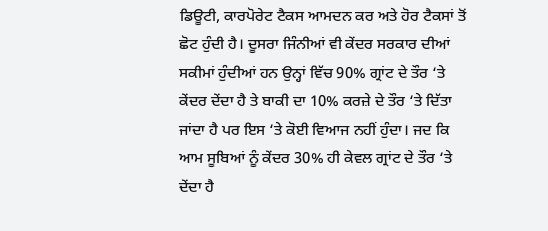ਡਿਊਟੀ, ਕਾਰਪੋਰੇਟ ਟੈਕਸ ਆਮਦਨ ਕਰ ਅਤੇ ਹੋਰ ਟੈਕਸਾਂ ਤੋਂ ਛੋਟ ਹੁੰਦੀ ਹੈ। ਦੂਸਰਾ ਜਿੰਨੀਆਂ ਵੀ ਕੇਂਦਰ ਸਰਕਾਰ ਦੀਆਂ ਸਕੀਮਾਂ ਹੁੰਦੀਆਂ ਹਨ ਉਨ੍ਹਾਂ ਵਿੱਚ 90% ਗ੍ਰਾਂਟ ਦੇ ਤੌਰ ‘ਤੇ ਕੇਂਦਰ ਦੇਂਦਾ ਹੈ ਤੇ ਬਾਕੀ ਦਾ 10% ਕਰਜ਼ੇ ਦੇ ਤੌਰ ‘ਤੇ ਦਿੱਤਾ ਜਾਂਦਾ ਹੈ ਪਰ ਇਸ ‘ਤੇ ਕੋਈ ਵਿਆਜ ਨਹੀਂ ਹੁੰਦਾ। ਜਦ ਕਿ ਆਮ ਸੂਬਿਆਂ ਨੂੰ ਕੇਂਦਰ 30% ਹੀ ਕੇਵਲ ਗ੍ਰਾਂਟ ਦੇ ਤੌਰ ‘ਤੇ ਦੇਂਦਾ ਹੈ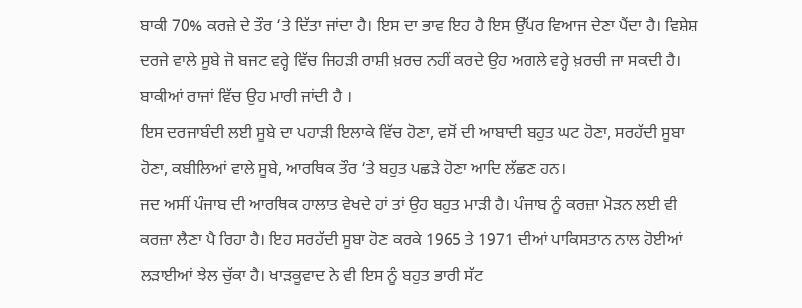ਬਾਕੀ 70% ਕਰਜ਼ੇ ਦੇ ਤੌਰ ‘ਤੇ ਦਿੱਤਾ ਜਾਂਦਾ ਹੈ। ਇਸ ਦਾ ਭਾਵ ਇਹ ਹੈ ਇਸ ਉੱਪਰ ਵਿਆਜ ਦੇਣਾ ਪੈਂਦਾ ਹੈ। ਵਿਸ਼ੇਸ਼ ਦਰਜੇ ਵਾਲੇ ਸੂਬੇ ਜੋ ਬਜਟ ਵਰ੍ਹੇ ਵਿੱਚ ਜਿਹੜੀ ਰਾਸ਼ੀ ਖ਼ਰਚ ਨਹੀਂ ਕਰਦੇ ਉਹ ਅਗਲੇ ਵਰ੍ਹੇ ਖ਼ਰਚੀ ਜਾ ਸਕਦੀ ਹੈ। ਬਾਕੀਆਂ ਰਾਜਾਂ ਵਿੱਚ ਉਹ ਮਾਰੀ ਜਾਂਦੀ ਹੈ ।
ਇਸ ਦਰਜਾਬੰਦੀ ਲਈ ਸੂਬੇ ਦਾ ਪਹਾੜੀ ਇਲਾਕੇ ਵਿੱਚ ਹੋਣਾ, ਵਸੋਂ ਦੀ ਆਬਾਦੀ ਬਹੁਤ ਘਟ ਹੋਣਾ, ਸਰਹੱਦੀ ਸੂਬਾ ਹੋਣਾ, ਕਬੀਲਿਆਂ ਵਾਲੇ ਸੂਬੇ, ਆਰਥਿਕ ਤੌਰ ‘ਤੇ ਬਹੁਤ ਪਛੜੇ ਹੋਣਾ ਆਦਿ ਲੱਛਣ ਹਨ।
ਜਦ ਅਸੀਂ ਪੰਜਾਬ ਦੀ ਆਰਥਿਕ ਹਾਲਾਤ ਵੇਖਦੇ ਹਾਂ ਤਾਂ ਉਹ ਬਹੁਤ ਮਾੜੀ ਹੈ। ਪੰਜਾਬ ਨੂੰ ਕਰਜ਼ਾ ਮੋੜਨ ਲਈ ਵੀ ਕਰਜ਼ਾ ਲੈਣਾ ਪੈ ਰਿਹਾ ਹੈ। ਇਹ ਸਰਹੱਦੀ ਸੂਬਾ ਹੋਣ ਕਰਕੇ 1965 ਤੇ 1971 ਦੀਆਂ ਪਾਕਿਸਤਾਨ ਨਾਲ ਹੋਈਆਂ ਲੜਾਈਆਂ ਝੇਲ ਚੁੱਕਾ ਹੈ। ਖਾੜਕੂਵਾਦ ਨੇ ਵੀ ਇਸ ਨੂੰ ਬਹੁਤ ਭਾਰੀ ਸੱਟ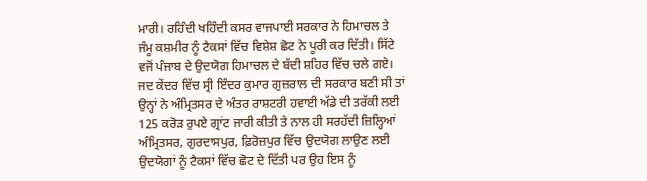ਮਾਰੀ। ਰਹਿੰਦੀ ਖਹਿੰਦੀ ਕਸਰ ਵਾਜਪਾਈ ਸਰਕਾਰ ਨੇ ਹਿਮਾਚਲ ਤੇ ਜੰਮੂ ਕਸ਼ਮੀਰ ਨੂੰ ਟੈਕਸਾਂ ਵਿੱਚ ਵਿਸ਼ੇਸ਼ ਛੋਟ ਨੇ ਪੂਰੀ ਕਰ ਦਿੱਤੀ। ਸਿੱਟੇ ਵਜੋਂ ਪੰਜਾਬ ਦੇ ਉਦਯੋਗ ਹਿਮਾਚਲ ਦੇ ਬੱਦੀ ਸ਼ਹਿਰ ਵਿੱਚ ਚਲੇ ਗਏ।
ਜਦ ਕੇਂਦਰ ਵਿੱਚ ਸ੍ਰੀ ਇੰਦਰ ਕੁਮਾਰ ਗੁਜ਼ਰਾਲ ਦੀ ਸਰਕਾਰ ਬਣੀ ਸੀ ਤਾਂ ਉਨ੍ਹਾਂ ਨੇ ਅੰਮ੍ਰਿਤਸਰ ਦੇ ਅੰਤਰ ਰਾਸ਼ਟਰੀ ਹਵਾਈ ਅੱਡੇ ਦੀ ਤਰੱਕੀ ਲਈ 125 ਕਰੋੜ ਰੁਪਏ ਗ੍ਰਾਂਟ ਜਾਰੀ ਕੀਤੀ ਤੇ ਨਾਲ ਹੀ ਸਰਹੱਦੀ ਜ਼ਿਲ੍ਹਿਆਂ ਅੰਮ੍ਰਿਤਸਰ, ਗੁਰਦਾਸਪੁਰ, ਫ਼ਿਰੋਜ਼ਪੁਰ ਵਿੱਚ ਉਦਯੋਗ ਲਾਉਣ ਲਈ ਉਦਯੋਗਾਂ ਨੂੰ ਟੈਕਸਾਂ ਵਿੱਚ ਛੋਟ ਦੇ ਦਿੱਤੀ ਪਰ ਉਹ ਇਸ ਨੂੰ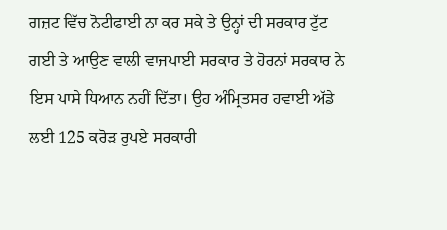ਗਜ਼ਟ ਵਿੱਚ ਨੋਟੀਫਾਈ ਨਾ ਕਰ ਸਕੇ ਤੇ ਉਨ੍ਹਾਂ ਦੀ ਸਰਕਾਰ ਟੁੱਟ ਗਈ ਤੇ ਆਉਣ ਵਾਲੀ ਵਾਜਪਾਈ ਸਰਕਾਰ ਤੇ ਹੋਰਨਾਂ ਸਰਕਾਰ ਨੇ ਇਸ ਪਾਸੇ ਧਿਆਨ ਨਹੀਂ ਦਿੱਤਾ। ਉਹ ਅੰਮ੍ਰਿਤਸਰ ਹਵਾਈ ਅੱਡੇ ਲਈ 125 ਕਰੋੜ ਰੁਪਏ ਸਰਕਾਰੀ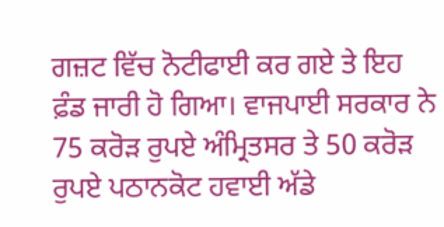ਗਜ਼ਟ ਵਿੱਚ ਨੋਟੀਫਾਈ ਕਰ ਗਏ ਤੇ ਇਹ ਫ਼ੰਡ ਜਾਰੀ ਹੋ ਗਿਆ। ਵਾਜਪਾਈ ਸਰਕਾਰ ਨੇ 75 ਕਰੋੜ ਰੁਪਏ ਅੰਮ੍ਰਿਤਸਰ ਤੇ 50 ਕਰੋੜ ਰੁਪਏ ਪਠਾਨਕੋਟ ਹਵਾਈ ਅੱਡੇ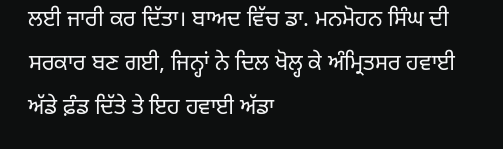ਲਈ ਜਾਰੀ ਕਰ ਦਿੱਤਾ। ਬਾਅਦ ਵਿੱਚ ਡਾ. ਮਨਮੋਹਨ ਸਿੰਘ ਦੀ ਸਰਕਾਰ ਬਣ ਗਈ, ਜਿਨ੍ਹਾਂ ਨੇ ਦਿਲ ਖੋਲ੍ਹ ਕੇ ਅੰਮ੍ਰਿਤਸਰ ਹਵਾਈ ਅੱਡੇ ਫ਼ੰਡ ਦਿੱਤੇ ਤੇ ਇਹ ਹਵਾਈ ਅੱਡਾ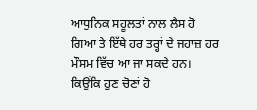ਆਧੁਨਿਕ ਸਹੂਲਤਾਂ ਨਾਲ ਲੈਸ ਹੋ ਗਿਆ ਤੇ ਇੱਥੇ ਹਰ ਤਰ੍ਹਾਂ ਦੇ ਜਹਾਜ਼ ਹਰ ਮੌਸਮ ਵਿੱਚ ਆ ਜਾ ਸਕਦੇ ਹਨ।
ਕਿਉਂਕਿ ਹੁਣ ਚੋਣਾਂ ਹੋ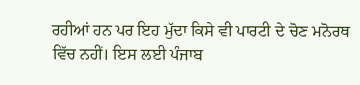ਰਹੀਆਂ ਹਨ ਪਰ ਇਹ ਮੁੱਦਾ ਕਿਸੇ ਵੀ ਪਾਰਟੀ ਦੇ ਚੋਣ ਮਨੋਰਥ ਵਿੱਚ ਨਹੀਂ। ਇਸ ਲਈ ਪੰਜਾਬ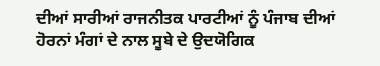ਦੀਆਂ ਸਾਰੀਆਂ ਰਾਜਨੀਤਕ ਪਾਰਟੀਆਂ ਨੂੰ ਪੰਜਾਬ ਦੀਆਂ ਹੋਰਨਾਂ ਮੰਗਾਂ ਦੇ ਨਾਲ ਸੂਬੇ ਦੇ ਉਦਯੋਗਿਕ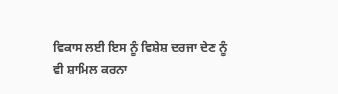ਵਿਕਾਸ ਲਈ ਇਸ ਨੂੰ ਵਿਸ਼ੇਸ਼ ਦਰਜਾ ਦੇਣ ਨੂੰ ਵੀ ਸ਼ਾਮਿਲ ਕਰਨਾ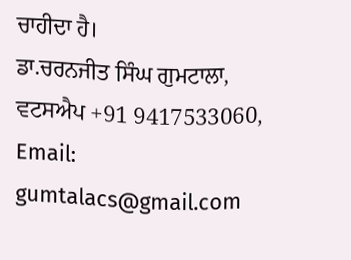ਚਾਹੀਦਾ ਹੈ।
ਡਾ.ਚਰਨਜੀਤ ਸਿੰਘ ਗੁਮਟਾਲਾ, ਵਟਸਐਪ +91 9417533060, Email: gumtalacs@gmail.com